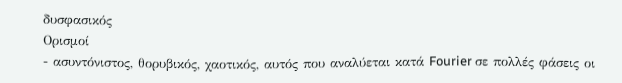δυσφασικός
Ορισμοί
- ασυντόνιστος, θορυβικός, χαοτικός, αυτός που αναλύεται κατά Fourier σε πολλές φάσεις οι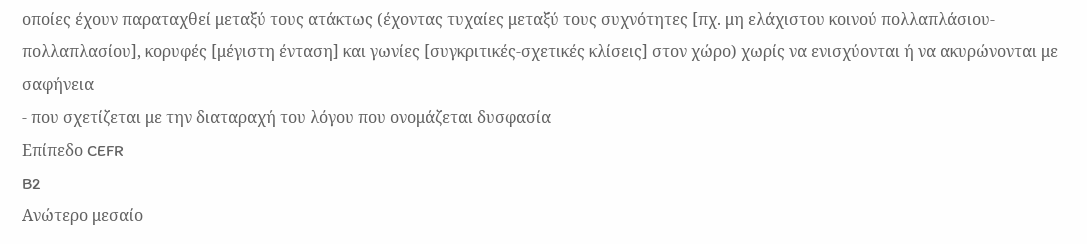οποίες έχουν παραταχθεί μεταξύ τους ατάκτως (έχοντας τυχαίες μεταξύ τους συχνότητες [πχ. μη ελάχιστου κοινού πολλαπλάσιου-πολλαπλασίου], κορυφές [μέγιστη ένταση] και γωνίες [συγκριτικές-σχετικές κλίσεις] στον χώρο) χωρίς να ενισχύονται ή να ακυρώνονται με σαφήνεια
- που σχετίζεται με την διαταραχή του λόγου που ονομάζεται δυσφασία
Επίπεδο CEFR
B2
Ανώτερο μεσαίο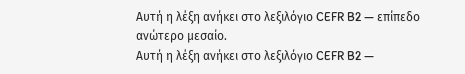Αυτή η λέξη ανήκει στο λεξιλόγιο CEFR B2 — επίπεδο ανώτερο μεσαίο.
Αυτή η λέξη ανήκει στο λεξιλόγιο CEFR B2 —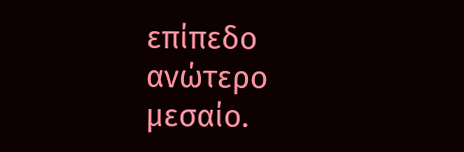επίπεδο ανώτερο μεσαίο.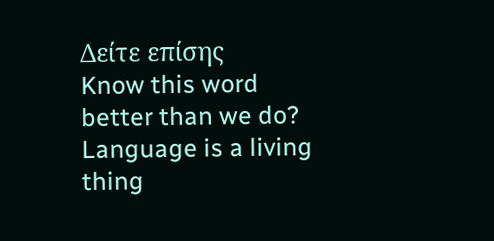Δείτε επίσης
Know this word better than we do? Language is a living thing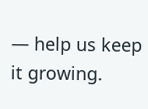— help us keep it growing.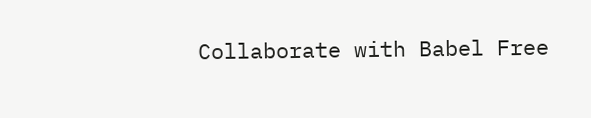Collaborate with Babel Free